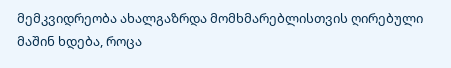მემკვიდრეობა ახალგაზრდა მომხმარებლისთვის ღირებული მაშინ ხდება, როცა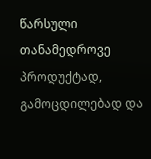წარსული თანამედროვე პროდუქტად, გამოცდილებად და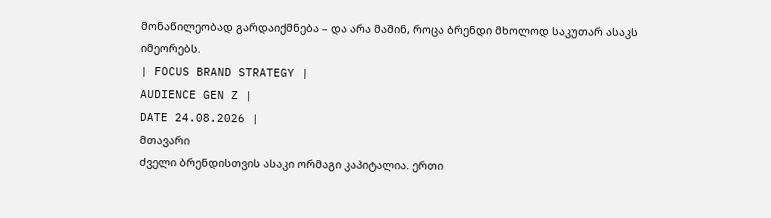მონაწილეობად გარდაიქმნება – და არა მაშინ, როცა ბრენდი მხოლოდ საკუთარ ასაკს იმეორებს.
| FOCUS BRAND STRATEGY |
AUDIENCE GEN Z |
DATE 24.08.2026 |
მთავარი
ძველი ბრენდისთვის ასაკი ორმაგი კაპიტალია. ერთი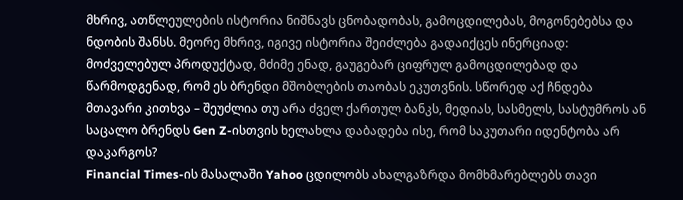მხრივ, ათწლეულების ისტორია ნიშნავს ცნობადობას, გამოცდილებას, მოგონებებსა და ნდობის შანსს. მეორე მხრივ, იგივე ისტორია შეიძლება გადაიქცეს ინერციად: მოძველებულ პროდუქტად, მძიმე ენად, გაუგებარ ციფრულ გამოცდილებად და წარმოდგენად, რომ ეს ბრენდი მშობლების თაობას ეკუთვნის. სწორედ აქ ჩნდება მთავარი კითხვა – შეუძლია თუ არა ძველ ქართულ ბანკს, მედიას, სასმელს, სასტუმროს ან საცალო ბრენდს Gen Z-ისთვის ხელახლა დაბადება ისე, რომ საკუთარი იდენტობა არ დაკარგოს?
Financial Times-ის მასალაში Yahoo ცდილობს ახალგაზრდა მომხმარებლებს თავი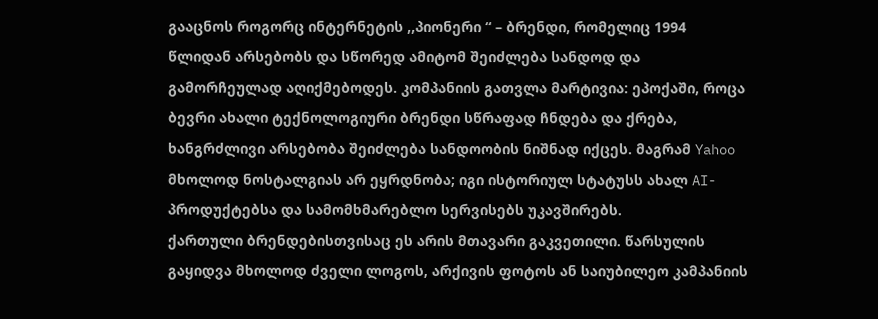გააცნოს როგორც ინტერნეტის ,,პიონერი “ – ბრენდი, რომელიც 1994 წლიდან არსებობს და სწორედ ამიტომ შეიძლება სანდოდ და გამორჩეულად აღიქმებოდეს. კომპანიის გათვლა მარტივია: ეპოქაში, როცა ბევრი ახალი ტექნოლოგიური ბრენდი სწრაფად ჩნდება და ქრება, ხანგრძლივი არსებობა შეიძლება სანდოობის ნიშნად იქცეს. მაგრამ Yahoo მხოლოდ ნოსტალგიას არ ეყრდნობა; იგი ისტორიულ სტატუსს ახალ AI-პროდუქტებსა და სამომხმარებლო სერვისებს უკავშირებს.
ქართული ბრენდებისთვისაც ეს არის მთავარი გაკვეთილი. წარსულის გაყიდვა მხოლოდ ძველი ლოგოს, არქივის ფოტოს ან საიუბილეო კამპანიის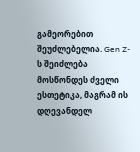გამეორებით შეუძლებელია. Gen Z-ს შეიძლება მოსწონდეს ძველი ესთეტიკა, მაგრამ ის დღევანდელ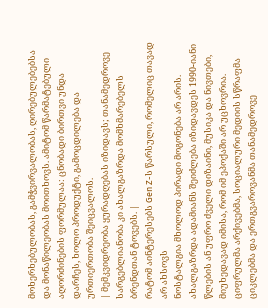მოხერხებულობას, გამჭვირვალობას, ღირებულებებსა და მონაწილეობას მოითხოვს. ამიტომ წარმატებული აღორძინების ფორმულაა: ცნობადი ბირთვი უნდა დარჩეს, ხოლო პროდუქტი, გამოცდილება და ურთიერთობა შეიცვალოს.
| მემკვიდრეობა ყურადღებას იზიდავს; თანამედროვე სარგებლიანობა კი ახალგაზრდა მომხმარებელს ბრენდთან ტოვებს. |
რატომ აინტერესებს Gen Z-ს წარსული, რომელიც თავად არ ახსოვს
ნოსტალგია მხოლოდ პირადი მოგონება არ არის. ახალგაზრდა ადამიანს შეიძლება იზიდავდეს 1990-იანი წლების ან უფრო ძველი დიზაინი, მუსიკა და ნივთები, მიუხედავად იმისა, რომ იმ ეპოქაში არ უცხოვრია. ციფრულმა არქივებმა, სოციალური მედიის სწრაფმა ციკლებმა და ერთგვაროვანმა თანამედროვე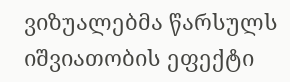ვიზუალებმა წარსულს იშვიათობის ეფექტი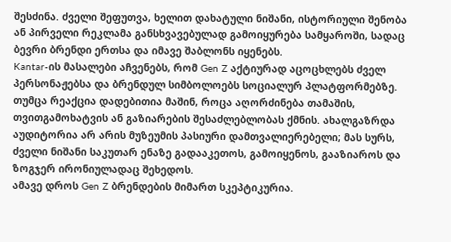შესძინა. ძველი შეფუთვა, ხელით დახატული ნიშანი, ისტორიული შენობა ან პირველი რეკლამა განსხვავებულად გამოიყურება სამყაროში, სადაც ბევრი ბრენდი ერთსა და იმავე შაბლონს იყენებს.
Kantar-ის მასალები აჩვენებს, რომ Gen Z აქტიურად აცოცხლებს ძველ პერსონაჟებსა და ბრენდულ სიმბოლოებს სოციალურ პლატფორმებზე. თუმცა რეაქცია დადებითია მაშინ, როცა აღორძინება თამაშის, თვითგამოხატვის ან გაზიარების შესაძლებლობას ქმნის. ახალგაზრდა აუდიტორია არ არის მუზეუმის პასიური დამთვალიერებელი; მას სურს, ძველი ნიშანი საკუთარ ენაზე გადააკეთოს, გამოიყენოს, გააზიაროს და ზოგჯერ ირონიულადაც შეხედოს.
ამავე დროს Gen Z ბრენდების მიმართ სკეპტიკურია.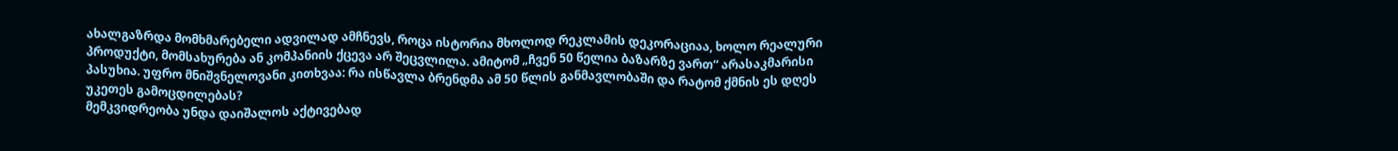ახალგაზრდა მომხმარებელი ადვილად ამჩნევს, როცა ისტორია მხოლოდ რეკლამის დეკორაციაა, ხოლო რეალური პროდუქტი, მომსახურება ან კომპანიის ქცევა არ შეცვლილა. ამიტომ „ჩვენ 50 წელია ბაზარზე ვართ“ არასაკმარისი პასუხია. უფრო მნიშვნელოვანი კითხვაა: რა ისწავლა ბრენდმა ამ 50 წლის განმავლობაში და რატომ ქმნის ეს დღეს უკეთეს გამოცდილებას?
მემკვიდრეობა უნდა დაიშალოს აქტივებად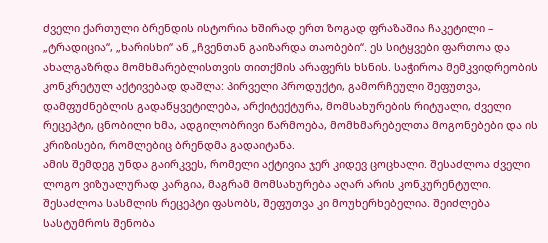ძველი ქართული ბრენდის ისტორია ხშირად ერთ ზოგად ფრაზაშია ჩაკეტილი – „ტრადიცია“, „ხარისხი“ ან „ჩვენთან გაიზარდა თაობები“. ეს სიტყვები ფართოა და ახალგაზრდა მომხმარებლისთვის თითქმის არაფერს ხსნის. საჭიროა მემკვიდრეობის კონკრეტულ აქტივებად დაშლა: პირველი პროდუქტი, გამორჩეული შეფუთვა, დამფუძნებლის გადაწყვეტილება, არქიტექტურა, მომსახურების რიტუალი, ძველი რეცეპტი, ცნობილი ხმა, ადგილობრივი წარმოება, მომხმარებელთა მოგონებები და ის კრიზისები, რომლებიც ბრენდმა გადაიტანა.
ამის შემდეგ უნდა გაირკვეს, რომელი აქტივია ჯერ კიდევ ცოცხალი. შესაძლოა ძველი ლოგო ვიზუალურად კარგია, მაგრამ მომსახურება აღარ არის კონკურენტული. შესაძლოა სასმლის რეცეპტი ფასობს, შეფუთვა კი მოუხერხებელია. შეიძლება სასტუმროს შენობა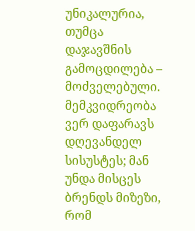უნიკალურია, თუმცა დაჯავშნის გამოცდილება – მოძველებული. მემკვიდრეობა ვერ დაფარავს დღევანდელ სისუსტეს; მან უნდა მისცეს ბრენდს მიზეზი, რომ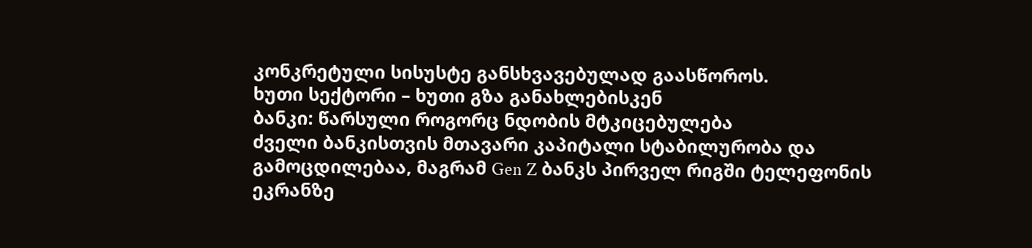კონკრეტული სისუსტე განსხვავებულად გაასწოროს.
ხუთი სექტორი – ხუთი გზა განახლებისკენ
ბანკი: წარსული როგორც ნდობის მტკიცებულება
ძველი ბანკისთვის მთავარი კაპიტალი სტაბილურობა და გამოცდილებაა, მაგრამ Gen Z ბანკს პირველ რიგში ტელეფონის ეკრანზე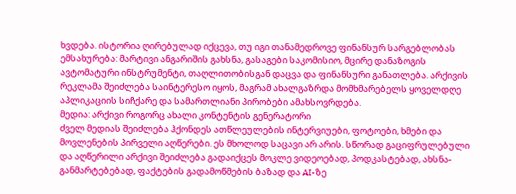ხვდება. ისტორია ღირებულად იქცევა, თუ იგი თანამედროვე ფინანსურ სარგებლობას ემსახურება: მარტივი ანგარიშის გახსნა, გასაგები საკომისიო, მცირე დანაზოგის ავტომატური ინსტრუმენტი, თაღლითობისგან დაცვა და ფინანსური განათლება. არქივის რეკლამა შეიძლება საინტერესო იყოს, მაგრამ ახალგაზრდა მომხმარებელს ყოველდღე აპლიკაციის სიჩქარე და სამართლიანი პირობები ამახსოვრდება.
მედია: არქივი როგორც ახალი კონტენტის გენერატორი
ძველ მედიას შეიძლება ჰქონდეს ათწლეულების ინტერვიუები, ფოტოები, ხმები და მოვლენების პირველი აღწერები. ეს მხოლოდ საცავი არ არის. სწორად გაციფრულებული და აღწერილი არქივი შეიძლება გადაიქცეს მოკლე ვიდეოებად, პოდკასტებად, ახსნა-განმარტებებად, ფაქტების გადამოწმების ბაზად და AI-ზე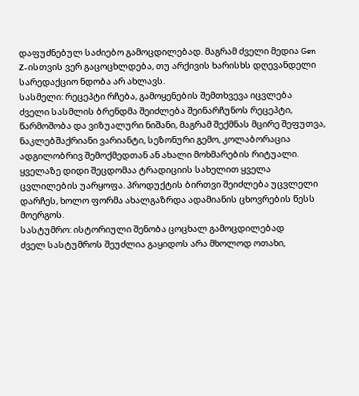დაფუძნებულ საძიებო გამოცდილებად. მაგრამ ძველი მედია Gen Z-ისთვის ვერ გაცოცხლდება, თუ არქივის ხარისხს დღევანდელი სარედაქციო ნდობა არ ახლავს.
სასმელი: რეცეპტი რჩება, გამოყენების შემთხვევა იცვლება
ძველი სასმლის ბრენდმა შეიძლება შეინარჩუნოს რეცეპტი, წარმოშობა და ვიზუალური ნიშანი, მაგრამ შექმნას მცირე შეფუთვა, ნაკლებშაქრიანი ვარიანტი, სეზონური გემო, კოლაბორაცია ადგილობრივ შემოქმედთან ან ახალი მოხმარების რიტუალი. ყველაზე დიდი შეცდომაა ტრადიციის სახელით ყველა ცვლილების უარყოფა. პროდუქტის ბირთვი შეიძლება უცვლელი დარჩეს, ხოლო ფორმა ახალგაზრდა ადამიანის ცხოვრების წესს მოერგოს.
სასტუმრო: ისტორიული შენობა ცოცხალ გამოცდილებად
ძველ სასტუმროს შეუძლია გაყიდოს არა მხოლოდ ოთახი,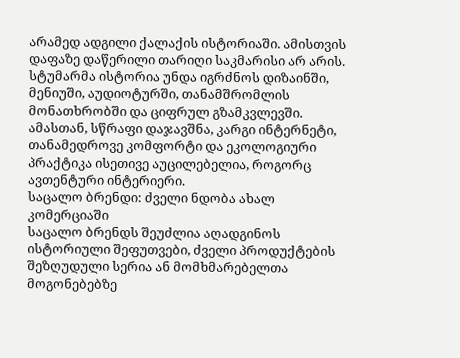არამედ ადგილი ქალაქის ისტორიაში. ამისთვის დაფაზე დაწერილი თარიღი საკმარისი არ არის. სტუმარმა ისტორია უნდა იგრძნოს დიზაინში, მენიუში, აუდიოტურში, თანამშრომლის მონათხრობში და ციფრულ გზამკვლევში. ამასთან, სწრაფი დაჯავშნა, კარგი ინტერნეტი, თანამედროვე კომფორტი და ეკოლოგიური პრაქტიკა ისეთივე აუცილებელია, როგორც ავთენტური ინტერიერი.
საცალო ბრენდი: ძველი ნდობა ახალ კომერციაში
საცალო ბრენდს შეუძლია აღადგინოს ისტორიული შეფუთვები, ძველი პროდუქტების შეზღუდული სერია ან მომხმარებელთა მოგონებებზე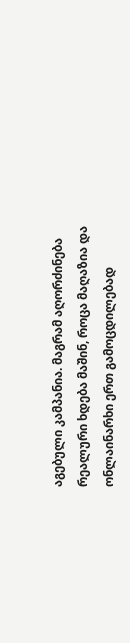აგებული კამპანია. მაგრამ აღორძინება რეალური ხდება მაშინ, როცა მაღაზია და ონლაინარხი ერთ გამოცდილებად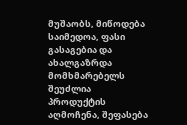მუშაობს, მიწოდება საიმედოა, ფასი გასაგებია და ახალგაზრდა მომხმარებელს შეუძლია პროდუქტის აღმოჩენა, შეფასება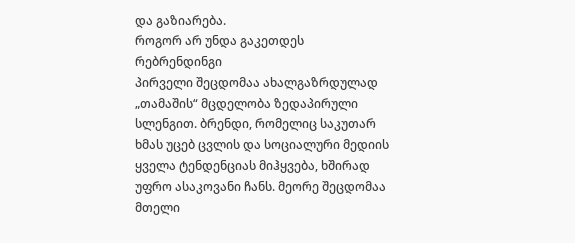და გაზიარება.
როგორ არ უნდა გაკეთდეს რებრენდინგი
პირველი შეცდომაა ახალგაზრდულად „თამაშის“ მცდელობა ზედაპირული სლენგით. ბრენდი, რომელიც საკუთარ ხმას უცებ ცვლის და სოციალური მედიის ყველა ტენდენციას მიჰყვება, ხშირად უფრო ასაკოვანი ჩანს. მეორე შეცდომაა მთელი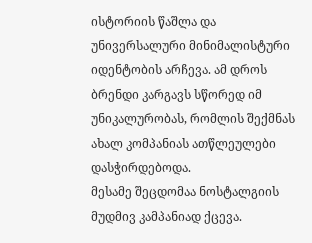ისტორიის წაშლა და უნივერსალური მინიმალისტური იდენტობის არჩევა. ამ დროს ბრენდი კარგავს სწორედ იმ უნიკალურობას, რომლის შექმნას ახალ კომპანიას ათწლეულები დასჭირდებოდა.
მესამე შეცდომაა ნოსტალგიის მუდმივ კამპანიად ქცევა.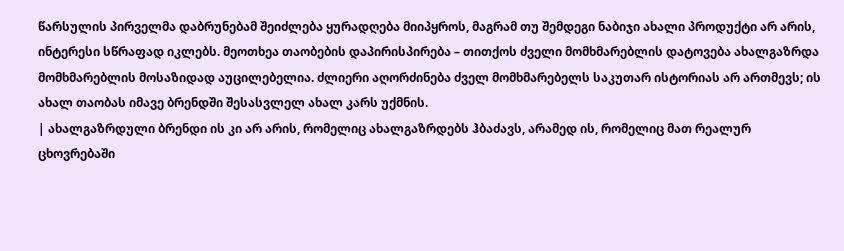წარსულის პირველმა დაბრუნებამ შეიძლება ყურადღება მიიპყროს, მაგრამ თუ შემდეგი ნაბიჯი ახალი პროდუქტი არ არის, ინტერესი სწრაფად იკლებს. მეოთხეა თაობების დაპირისპირება – თითქოს ძველი მომხმარებლის დატოვება ახალგაზრდა მომხმარებლის მოსაზიდად აუცილებელია. ძლიერი აღორძინება ძველ მომხმარებელს საკუთარ ისტორიას არ ართმევს; ის ახალ თაობას იმავე ბრენდში შესასვლელ ახალ კარს უქმნის.
| ახალგაზრდული ბრენდი ის კი არ არის, რომელიც ახალგაზრდებს ჰბაძავს, არამედ ის, რომელიც მათ რეალურ ცხოვრებაში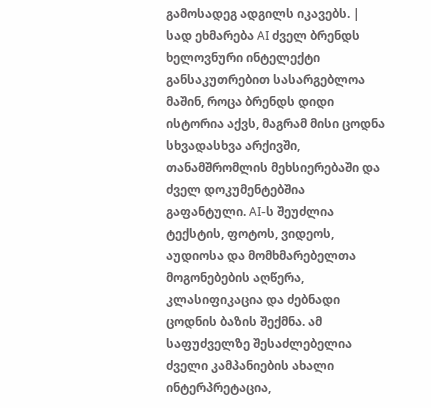გამოსადეგ ადგილს იკავებს. |
სად ეხმარება AI ძველ ბრენდს
ხელოვნური ინტელექტი განსაკუთრებით სასარგებლოა მაშინ, როცა ბრენდს დიდი ისტორია აქვს, მაგრამ მისი ცოდნა სხვადასხვა არქივში, თანამშრომლის მეხსიერებაში და ძველ დოკუმენტებშია გაფანტული. AI-ს შეუძლია ტექსტის, ფოტოს, ვიდეოს, აუდიოსა და მომხმარებელთა მოგონებების აღწერა, კლასიფიკაცია და ძებნადი ცოდნის ბაზის შექმნა. ამ საფუძველზე შესაძლებელია ძველი კამპანიების ახალი ინტერპრეტაცია,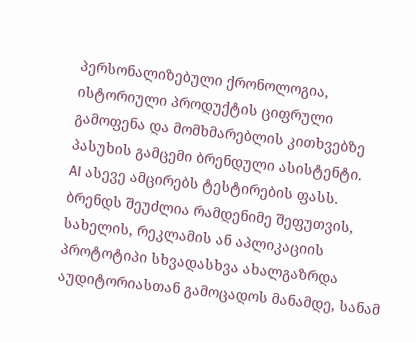პერსონალიზებული ქრონოლოგია, ისტორიული პროდუქტის ციფრული გამოფენა და მომხმარებლის კითხვებზე პასუხის გამცემი ბრენდული ასისტენტი.
AI ასევე ამცირებს ტესტირების ფასს. ბრენდს შეუძლია რამდენიმე შეფუთვის, სახელის, რეკლამის ან აპლიკაციის პროტოტიპი სხვადასხვა ახალგაზრდა აუდიტორიასთან გამოცადოს მანამდე, სანამ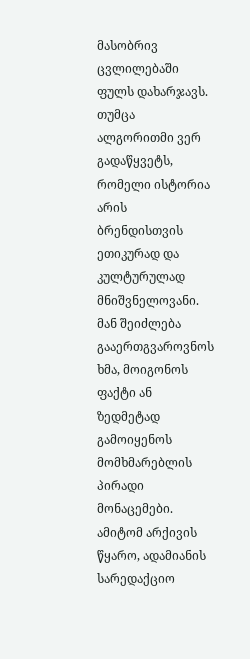მასობრივ ცვლილებაში ფულს დახარჯავს. თუმცა ალგორითმი ვერ გადაწყვეტს, რომელი ისტორია არის ბრენდისთვის ეთიკურად და კულტურულად მნიშვნელოვანი. მან შეიძლება გააერთგვაროვნოს ხმა, მოიგონოს ფაქტი ან ზედმეტად გამოიყენოს მომხმარებლის პირადი მონაცემები. ამიტომ არქივის წყარო, ადამიანის სარედაქციო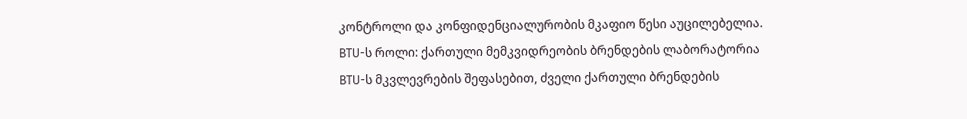კონტროლი და კონფიდენციალურობის მკაფიო წესი აუცილებელია.
BTU-ს როლი: ქართული მემკვიდრეობის ბრენდების ლაბორატორია
BTU-ს მკვლევრების შეფასებით, ძველი ქართული ბრენდების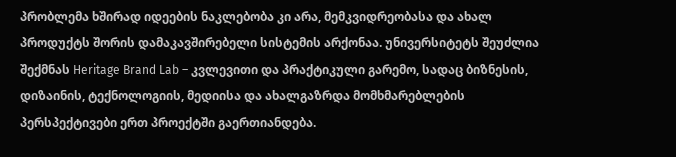პრობლემა ხშირად იდეების ნაკლებობა კი არა, მემკვიდრეობასა და ახალ პროდუქტს შორის დამაკავშირებელი სისტემის არქონაა. უნივერსიტეტს შეუძლია შექმნას Heritage Brand Lab – კვლევითი და პრაქტიკული გარემო, სადაც ბიზნესის, დიზაინის, ტექნოლოგიის, მედიისა და ახალგაზრდა მომხმარებლების პერსპექტივები ერთ პროექტში გაერთიანდება.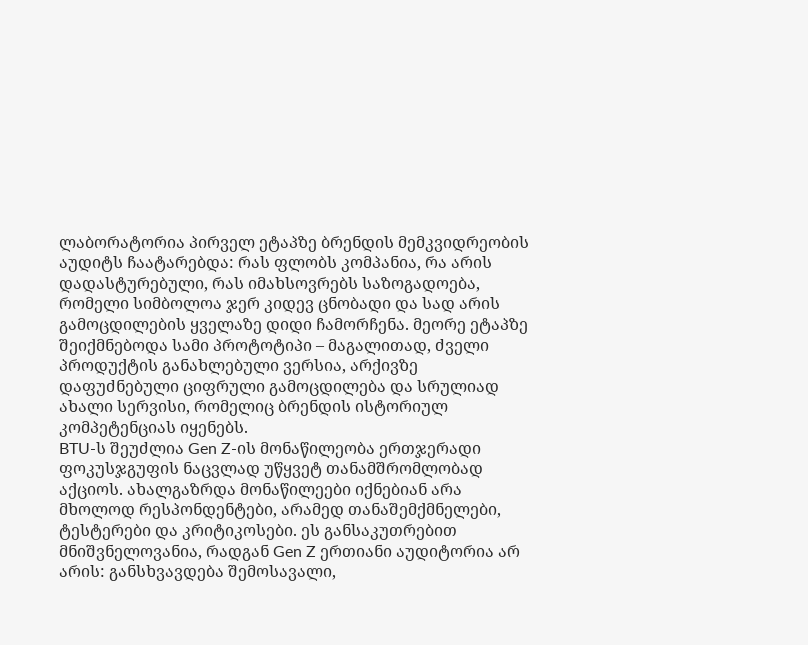ლაბორატორია პირველ ეტაპზე ბრენდის მემკვიდრეობის აუდიტს ჩაატარებდა: რას ფლობს კომპანია, რა არის დადასტურებული, რას იმახსოვრებს საზოგადოება, რომელი სიმბოლოა ჯერ კიდევ ცნობადი და სად არის გამოცდილების ყველაზე დიდი ჩამორჩენა. მეორე ეტაპზე შეიქმნებოდა სამი პროტოტიპი – მაგალითად, ძველი პროდუქტის განახლებული ვერსია, არქივზე დაფუძნებული ციფრული გამოცდილება და სრულიად ახალი სერვისი, რომელიც ბრენდის ისტორიულ კომპეტენციას იყენებს.
BTU-ს შეუძლია Gen Z-ის მონაწილეობა ერთჯერადი ფოკუსჯგუფის ნაცვლად უწყვეტ თანამშრომლობად აქციოს. ახალგაზრდა მონაწილეები იქნებიან არა მხოლოდ რესპონდენტები, არამედ თანაშემქმნელები, ტესტერები და კრიტიკოსები. ეს განსაკუთრებით მნიშვნელოვანია, რადგან Gen Z ერთიანი აუდიტორია არ არის: განსხვავდება შემოსავალი,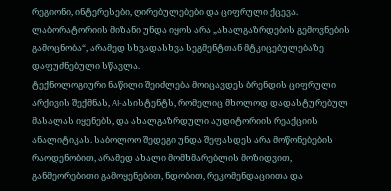რეგიონი, ინტერესები, ღირებულებები და ციფრული ქცევა. ლაბორატორიის მიზანი უნდა იყოს არა „ახალგაზრდების გემოვნების გამოცნობა“, არამედ სხვადასხვა სეგმენტთან მტკიცებულებაზე დაფუძნებული სწავლა.
ტექნოლოგიური ნაწილი შეიძლება მოიცავდეს ბრენდის ციფრული არქივის შექმნას, AI-ასისტენტს, რომელიც მხოლოდ დადასტურებულ მასალას იყენებს, და ახალგაზრდული აუდიტორიის რეაქციის ანალიტიკას. საბოლოო შედეგი უნდა შეფასდეს არა მოწონებების რაოდენობით, არამედ ახალი მომხმარებლის მოზიდვით, განმეორებითი გამოყენებით, ნდობით, რეკომენდაციითა და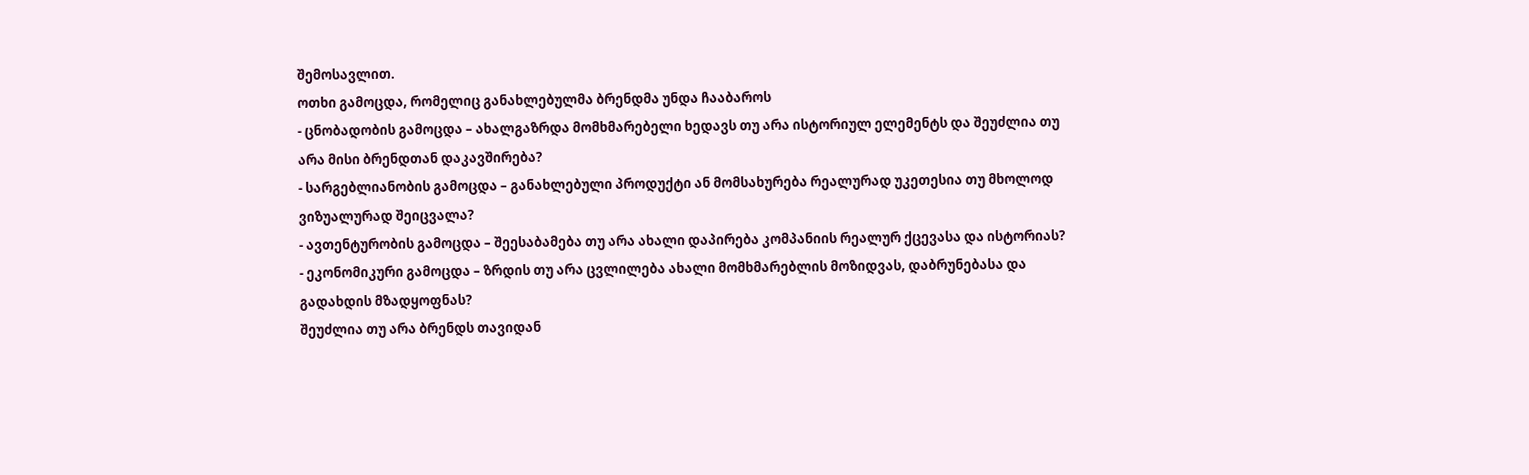შემოსავლით.
ოთხი გამოცდა, რომელიც განახლებულმა ბრენდმა უნდა ჩააბაროს
- ცნობადობის გამოცდა – ახალგაზრდა მომხმარებელი ხედავს თუ არა ისტორიულ ელემენტს და შეუძლია თუ არა მისი ბრენდთან დაკავშირება?
- სარგებლიანობის გამოცდა – განახლებული პროდუქტი ან მომსახურება რეალურად უკეთესია თუ მხოლოდ ვიზუალურად შეიცვალა?
- ავთენტურობის გამოცდა – შეესაბამება თუ არა ახალი დაპირება კომპანიის რეალურ ქცევასა და ისტორიას?
- ეკონომიკური გამოცდა – ზრდის თუ არა ცვლილება ახალი მომხმარებლის მოზიდვას, დაბრუნებასა და გადახდის მზადყოფნას?
შეუძლია თუ არა ბრენდს თავიდან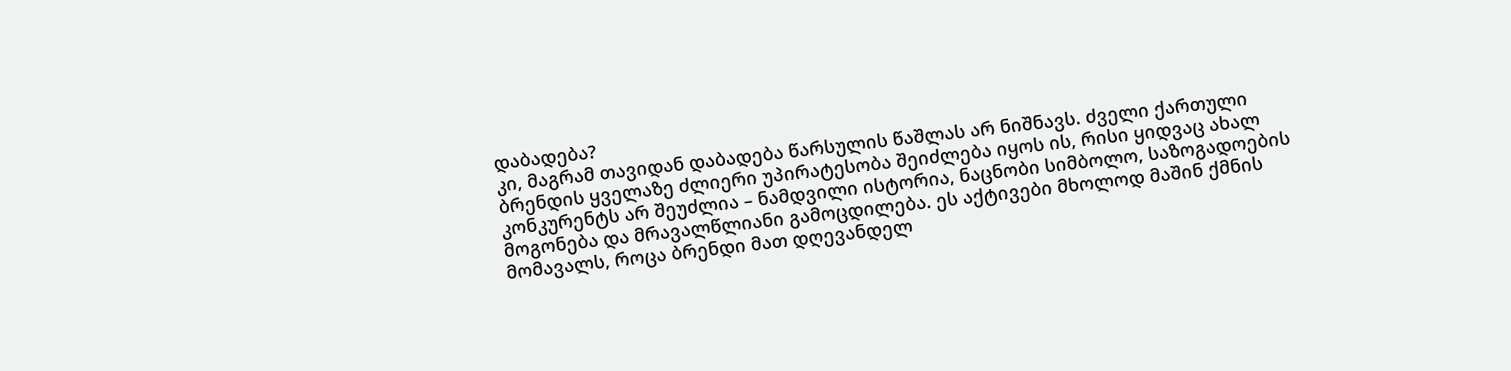დაბადება?
კი, მაგრამ თავიდან დაბადება წარსულის წაშლას არ ნიშნავს. ძველი ქართული ბრენდის ყველაზე ძლიერი უპირატესობა შეიძლება იყოს ის, რისი ყიდვაც ახალ კონკურენტს არ შეუძლია – ნამდვილი ისტორია, ნაცნობი სიმბოლო, საზოგადოების მოგონება და მრავალწლიანი გამოცდილება. ეს აქტივები მხოლოდ მაშინ ქმნის მომავალს, როცა ბრენდი მათ დღევანდელ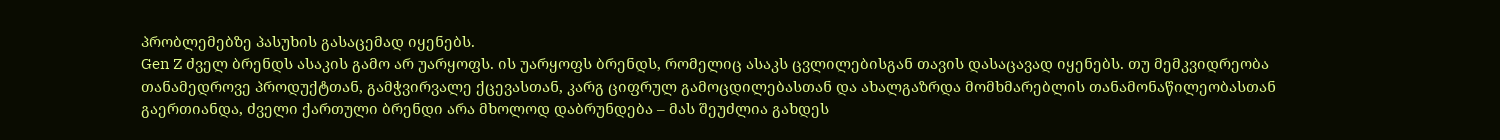პრობლემებზე პასუხის გასაცემად იყენებს.
Gen Z ძველ ბრენდს ასაკის გამო არ უარყოფს. ის უარყოფს ბრენდს, რომელიც ასაკს ცვლილებისგან თავის დასაცავად იყენებს. თუ მემკვიდრეობა თანამედროვე პროდუქტთან, გამჭვირვალე ქცევასთან, კარგ ციფრულ გამოცდილებასთან და ახალგაზრდა მომხმარებლის თანამონაწილეობასთან გაერთიანდა, ძველი ქართული ბრენდი არა მხოლოდ დაბრუნდება – მას შეუძლია გახდეს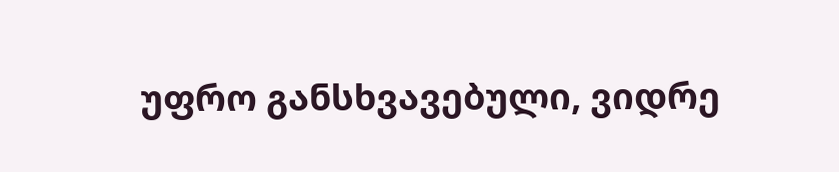უფრო განსხვავებული, ვიდრე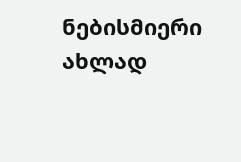ნებისმიერი ახლად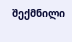შექმნილი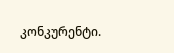კონკურენტი.